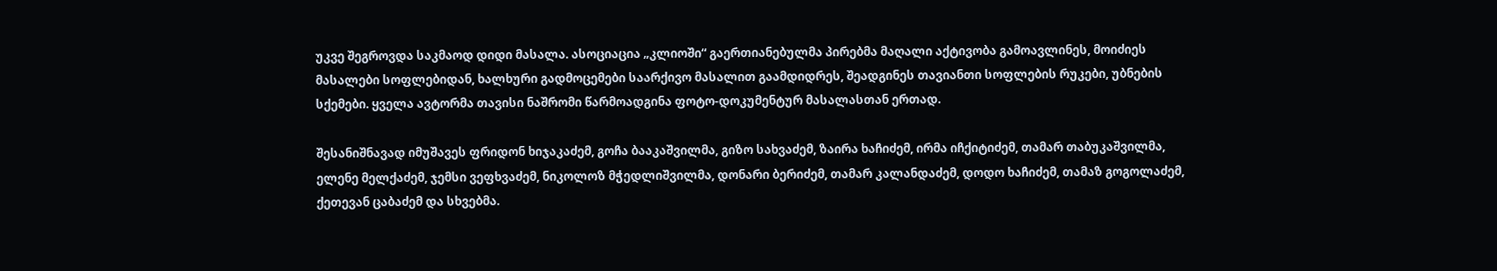უკვე შეგროვდა საკმაოდ დიდი მასალა. ასოციაცია „კლიოში“ გაერთიანებულმა პირებმა მაღალი აქტივობა გამოავლინეს, მოიძიეს მასალები სოფლებიდან, ხალხური გადმოცემები საარქივო მასალით გაამდიდრეს, შეადგინეს თავიანთი სოფლების რუკები, უბნების სქემები. ყველა ავტორმა თავისი ნაშრომი წარმოადგინა ფოტო-დოკუმენტურ მასალასთან ერთად.

შესანიშნავად იმუშავეს ფრიდონ ხიჯაკაძემ, გოჩა ბააკაშვილმა, გიზო სახვაძემ, ზაირა ხაჩიძემ, ირმა იჩქიტიძემ, თამარ თაბუკაშვილმა, ელენე მელქაძემ, ჯემსი ვეფხვაძემ, ნიკოლოზ მჭედლიშვილმა, დონარი ბერიძემ, თამარ კალანდაძემ, დოდო ხაჩიძემ, თამაზ გოგოლაძემ, ქეთევან ცაბაძემ და სხვებმა.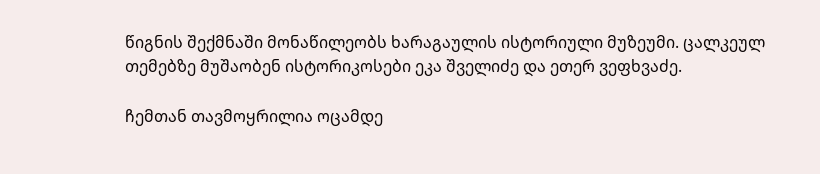წიგნის შექმნაში მონაწილეობს ხარაგაულის ისტორიული მუზეუმი. ცალკეულ თემებზე მუშაობენ ისტორიკოსები ეკა შველიძე და ეთერ ვეფხვაძე.

ჩემთან თავმოყრილია ოცამდე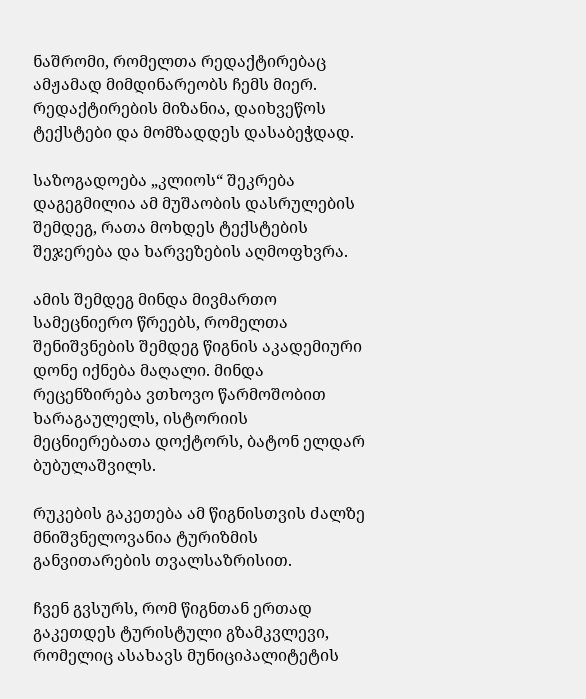ნაშრომი, რომელთა რედაქტირებაც ამჟამად მიმდინარეობს ჩემს მიერ. რედაქტირების მიზანია, დაიხვეწოს ტექსტები და მომზადდეს დასაბეჭდად.

საზოგადოება „კლიოს“ შეკრება დაგეგმილია ამ მუშაობის დასრულების შემდეგ, რათა მოხდეს ტექსტების შეჯერება და ხარვეზების აღმოფხვრა.

ამის შემდეგ მინდა მივმართო სამეცნიერო წრეებს, რომელთა შენიშვნების შემდეგ წიგნის აკადემიური დონე იქნება მაღალი. მინდა რეცენზირება ვთხოვო წარმოშობით ხარაგაულელს, ისტორიის მეცნიერებათა დოქტორს, ბატონ ელდარ ბუბულაშვილს.

რუკების გაკეთება ამ წიგნისთვის ძალზე მნიშვნელოვანია ტურიზმის განვითარების თვალსაზრისით.

ჩვენ გვსურს, რომ წიგნთან ერთად გაკეთდეს ტურისტული გზამკვლევი, რომელიც ასახავს მუნიციპალიტეტის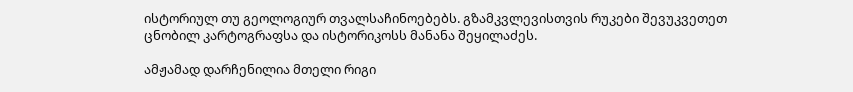ისტორიულ თუ გეოლოგიურ თვალსაჩინოებებს. გზამკვლევისთვის რუკები შევუკვეთეთ ცნობილ კარტოგრაფსა და ისტორიკოსს მანანა შეყილაძეს.

ამჟამად დარჩენილია მთელი რიგი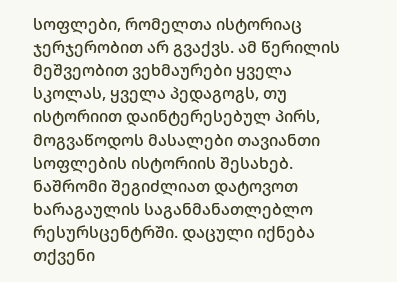სოფლები, რომელთა ისტორიაც ჯერჯერობით არ გვაქვს. ამ წერილის მეშვეობით ვეხმაურები ყველა სკოლას, ყველა პედაგოგს, თუ ისტორიით დაინტერესებულ პირს, მოგვაწოდოს მასალები თავიანთი სოფლების ისტორიის შესახებ. ნაშრომი შეგიძლიათ დატოვოთ ხარაგაულის საგანმანათლებლო რესურსცენტრში. დაცული იქნება თქვენი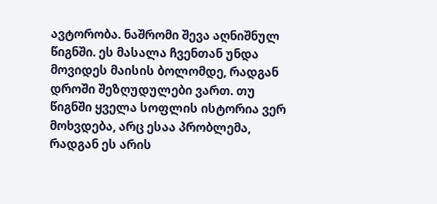ავტორობა. ნაშრომი შევა აღნიშნულ წიგნში. ეს მასალა ჩვენთან უნდა მოვიდეს მაისის ბოლომდე, რადგან დროში შეზღუდულები ვართ. თუ წიგნში ყველა სოფლის ისტორია ვერ მოხვდება, არც ესაა პრობლემა, რადგან ეს არის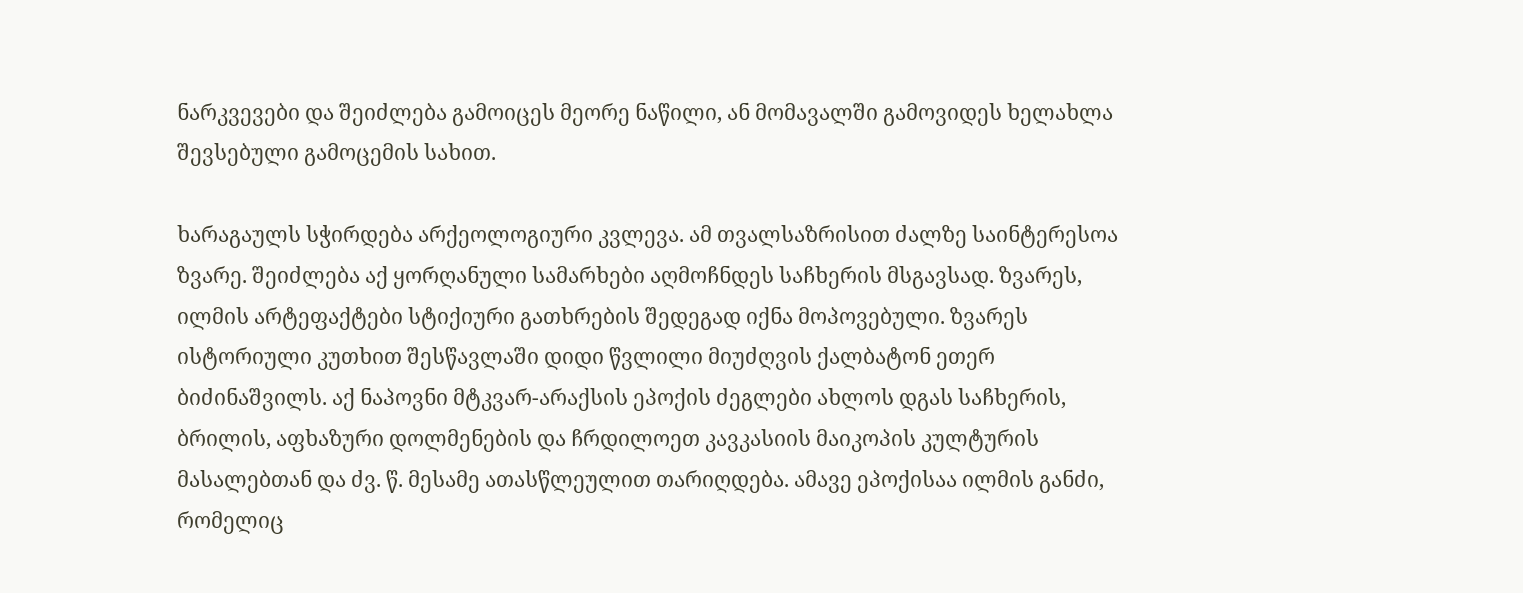ნარკვევები და შეიძლება გამოიცეს მეორე ნაწილი, ან მომავალში გამოვიდეს ხელახლა შევსებული გამოცემის სახით.

ხარაგაულს სჭირდება არქეოლოგიური კვლევა. ამ თვალსაზრისით ძალზე საინტერესოა ზვარე. შეიძლება აქ ყორღანული სამარხები აღმოჩნდეს საჩხერის მსგავსად. ზვარეს, ილმის არტეფაქტები სტიქიური გათხრების შედეგად იქნა მოპოვებული. ზვარეს ისტორიული კუთხით შესწავლაში დიდი წვლილი მიუძღვის ქალბატონ ეთერ ბიძინაშვილს. აქ ნაპოვნი მტკვარ-არაქსის ეპოქის ძეგლები ახლოს დგას საჩხერის, ბრილის, აფხაზური დოლმენების და ჩრდილოეთ კავკასიის მაიკოპის კულტურის მასალებთან და ძვ. წ. მესამე ათასწლეულით თარიღდება. ამავე ეპოქისაა ილმის განძი, რომელიც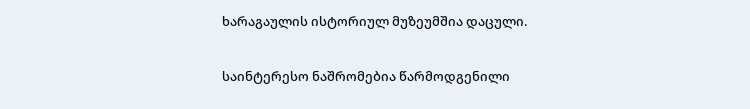ხარაგაულის ისტორიულ მუზეუმშია დაცული.

საინტერესო ნაშრომებია წარმოდგენილი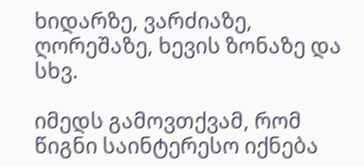ხიდარზე, ვარძიაზე, ღორეშაზე, ხევის ზონაზე და სხვ.

იმედს გამოვთქვამ, რომ წიგნი საინტერესო იქნება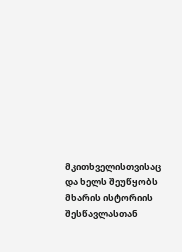მკითხველისთვისაც და ხელს შეუწყობს მხარის ისტორიის შესწავლასთან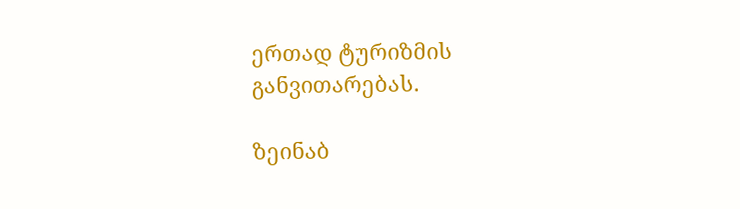ერთად ტურიზმის განვითარებას.

ზეინაბ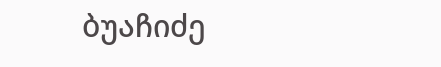ბუაჩიძე